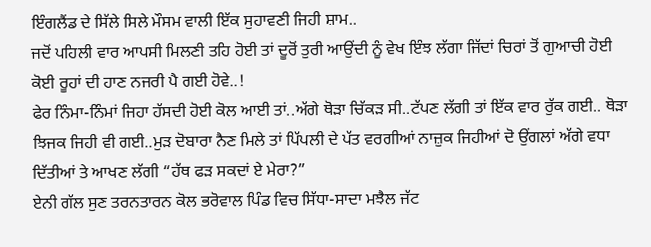ਇੰਗਲੈਂਡ ਦੇ ਸਿੱਲੇ ਸਿਲੇ ਮੌਸਮ ਵਾਲੀ ਇੱਕ ਸੁਹਾਵਣੀ ਜਿਹੀ ਸ਼ਾਮ..
ਜਦੋਂ ਪਹਿਲੀ ਵਾਰ ਆਪਸੀ ਮਿਲਣੀ ਤਹਿ ਹੋਈ ਤਾਂ ਦੂਰੋਂ ਤੁਰੀ ਆਉਂਦੀ ਨੂੰ ਵੇਖ ਇੰਝ ਲੱਗਾ ਜਿੱਦਾਂ ਚਿਰਾਂ ਤੋਂ ਗੁਆਚੀ ਹੋਈ ਕੋਈ ਰੂਹਾਂ ਦੀ ਹਾਣ ਨਜਰੀ ਪੈ ਗਈ ਹੋਵੇ..!
ਫੇਰ ਨਿੰਮਾ-ਨਿੰਮਾਂ ਜਿਹਾ ਹੱਸਦੀ ਹੋਈ ਕੋਲ ਆਈ ਤਾਂ..ਅੱਗੇ ਥੋੜਾ ਚਿੱਕੜ ਸੀ..ਟੱਪਣ ਲੱਗੀ ਤਾਂ ਇੱਕ ਵਾਰ ਰੁੱਕ ਗਈ.. ਥੋੜਾ ਝਿਜਕ ਜਿਹੀ ਵੀ ਗਈ..ਮੁੜ ਦੋਬਾਰਾ ਨੈਣ ਮਿਲੇ ਤਾਂ ਪਿੱਪਲੀ ਦੇ ਪੱਤ ਵਰਗੀਆਂ ਨਾਜ਼ੁਕ ਜਿਹੀਆਂ ਦੋ ਉਂਗਲਾਂ ਅੱਗੇ ਵਧਾ ਦਿੱਤੀਆਂ ਤੇ ਆਖਣ ਲੱਗੀ “ਹੱਥ ਫੜ ਸਕਦਾਂ ਏ ਮੇਰਾ?”
ਏਨੀ ਗੱਲ ਸੁਣ ਤਰਨਤਾਰਨ ਕੋਲ ਭਰੋਵਾਲ ਪਿੰਡ ਵਿਚ ਸਿੱਧਾ-ਸਾਦਾ ਮਝੈਲ ਜੱਟ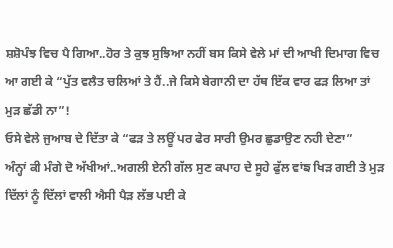ਸ਼ਸ਼ੋਪੰਝ ਵਿਚ ਪੈ ਗਿਆ..ਹੋਰ ਤੇ ਕੁਝ ਸੁਝਿਆ ਨਹੀਂ ਬਸ ਕਿਸੇ ਵੇਲੇ ਮਾਂ ਦੀ ਆਖੀ ਦਿਮਾਗ ਵਿਚ ਆ ਗਈ ਕੇ “ਪੁੱਤ ਵਲੈਤ ਚਲਿਆਂ ਤੇ ਹੈਂ..ਜੇ ਕਿਸੇ ਬੇਗਾਨੀ ਦਾ ਹੱਥ ਇੱਕ ਵਾਰ ਫੜ ਲਿਆ ਤਾਂ ਮੁੜ ਛੱਡੀ ਨਾ”!
ਓਸੇ ਵੇਲੇ ਜੁਆਬ ਦੇ ਦਿੱਤਾ ਕੇ “ਫੜ ਤੇ ਲਊਂ ਪਰ ਫੇਰ ਸਾਰੀ ਉਮਰ ਛੁਡਾਉਣ ਨਹੀ ਦੇਣਾ”
ਅੰਨ੍ਹਾਂ ਕੀ ਮੰਗੇ ਦੋ ਅੱਖੀਆਂ..ਅਗਲੀ ਏਨੀ ਗੱਲ ਸੁਣ ਕਪਾਹ ਦੇ ਸੂਹੇ ਫੁੱਲ ਵਾਂਙ ਖਿੜ ਗਈ ਤੇ ਮੁੜ ਦਿੱਲਾਂ ਨੂੰ ਦਿੱਲਾਂ ਵਾਲੀ ਐਸੀ ਪੈੜ ਲੱਭ ਪਈ ਕੇ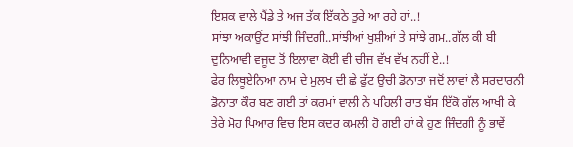ਇਸ਼ਕ ਵਾਲੇ ਪੈਂਡੇ ਤੇ ਅਜ ਤੱਕ ਇੱਕਠੇ ਤੁਰੇ ਆ ਰਹੇ ਹਾਂ..!
ਸਾਂਝਾ ਅਕਾਉਂਟ ਸਾਂਝੀ ਜਿੰਦਗੀ..ਸਾਂਝੀਆਂ ਖੁਸ਼ੀਆਂ ਤੇ ਸਾਂਝੇ ਗਮ..ਗੱਲ ਕੀ ਬੀ ਦੁਨਿਆਵੀ ਵਜੂਦ ਤੋਂ ਇਲਾਵਾ ਕੋਈ ਵੀ ਚੀਜ ਵੱਖ ਵੱਖ ਨਹੀਂ ਏ..!
ਫੇਰ ਲਿਥੂਏਨਿਆ ਨਾਮ ਦੇ ਮੁਲਖ ਦੀ ਛੇ ਫੁੱਟ ਉਚੀ ਡੋਨਾਤਾ ਜਦੋਂ ਲਾਵਾਂ ਲੈ ਸਰਦਾਰਨੀ ਡੋਨਾਤਾ ਕੌਰ ਬਣ ਗਈ ਤਾਂ ਕਰਮਾਂ ਵਾਲੀ ਨੇ ਪਹਿਲੀ ਰਾਤ ਬੱਸ ਇੱਕੋ ਗੱਲ ਆਖੀ ਕੇ ਤੇਰੇ ਮੋਹ ਪਿਆਰ ਵਿਚ ਇਸ ਕਦਰ ਕਮਲੀ ਹੋ ਗਈ ਹਾਂ ਕੇ ਹੁਣ ਜਿੰਦਗੀ ਨੂੰ ਭਾਵੇਂ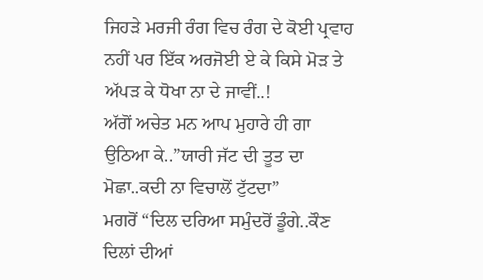ਜਿਹੜੇ ਮਰਜੀ ਰੰਗ ਵਿਚ ਰੰਗ ਦੇ ਕੋਈ ਪ੍ਰਵਾਹ ਨਹੀਂ ਪਰ ਇੱਕ ਅਰਜੋਈ ਏ ਕੇ ਕਿਸੇ ਮੋੜ ਤੇ ਅੱਪੜ ਕੇ ਧੋਖਾ ਨਾ ਦੇ ਜਾਵੀਂ..!
ਅੱਗੋਂ ਅਚੇਤ ਮਨ ਆਪ ਮੁਹਾਰੇ ਹੀ ਗਾ ਉਠਿਆ ਕੇ..”ਯਾਰੀ ਜੱਟ ਦੀ ਤੂਤ ਦਾ ਮੋਛਾ..ਕਦੀ ਨਾ ਵਿਚਾਲੋਂ ਟੁੱਟਦਾ”
ਮਗਰੋਂ “ਦਿਲ ਦਰਿਆ ਸਮੁੰਦਰੋਂ ਡੂੰਗੇ..ਕੌਣ ਦਿਲਾਂ ਦੀਆਂ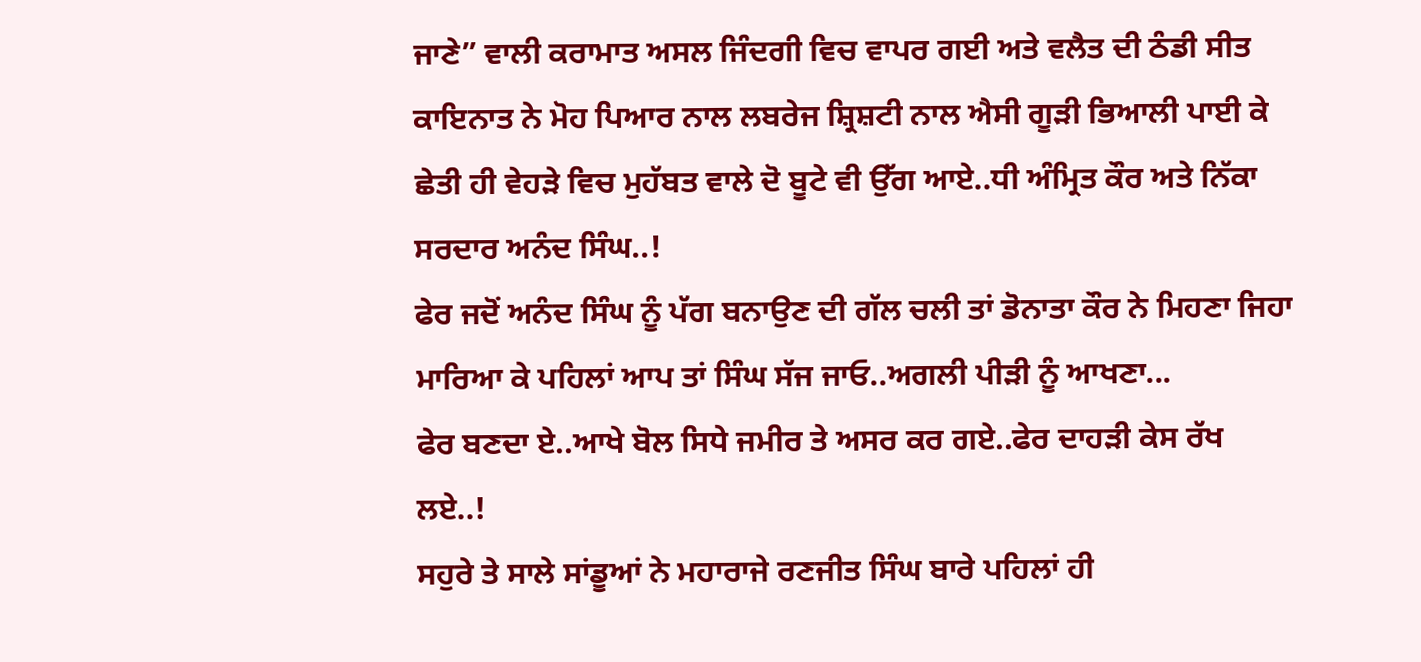ਜਾਣੇ” ਵਾਲੀ ਕਰਾਮਾਤ ਅਸਲ ਜਿੰਦਗੀ ਵਿਚ ਵਾਪਰ ਗਈ ਅਤੇ ਵਲੈਤ ਦੀ ਠੰਡੀ ਸੀਤ ਕਾਇਨਾਤ ਨੇ ਮੋਹ ਪਿਆਰ ਨਾਲ ਲਬਰੇਜ ਸ਼੍ਰਿਸ਼ਟੀ ਨਾਲ ਐਸੀ ਗੂੜੀ ਭਿਆਲੀ ਪਾਈ ਕੇ ਛੇਤੀ ਹੀ ਵੇਹੜੇ ਵਿਚ ਮੁਹੱਬਤ ਵਾਲੇ ਦੋ ਬੂਟੇ ਵੀ ਉੱਗ ਆਏ..ਧੀ ਅੰਮ੍ਰਿਤ ਕੌਰ ਅਤੇ ਨਿੱਕਾ ਸਰਦਾਰ ਅਨੰਦ ਸਿੰਘ..!
ਫੇਰ ਜਦੋਂ ਅਨੰਦ ਸਿੰਘ ਨੂੰ ਪੱਗ ਬਨਾਉਣ ਦੀ ਗੱਲ ਚਲੀ ਤਾਂ ਡੋਨਾਤਾ ਕੌਰ ਨੇ ਮਿਹਣਾ ਜਿਹਾ ਮਾਰਿਆ ਕੇ ਪਹਿਲਾਂ ਆਪ ਤਾਂ ਸਿੰਘ ਸੱਜ ਜਾਓ..ਅਗਲੀ ਪੀੜੀ ਨੂੰ ਆਖਣਾ...
ਫੇਰ ਬਣਦਾ ਏ..ਆਖੇ ਬੋਲ ਸਿਧੇ ਜਮੀਰ ਤੇ ਅਸਰ ਕਰ ਗਏ..ਫੇਰ ਦਾਹੜੀ ਕੇਸ ਰੱਖ ਲਏ..!
ਸਹੁਰੇ ਤੇ ਸਾਲੇ ਸਾਂਡੂਆਂ ਨੇ ਮਹਾਰਾਜੇ ਰਣਜੀਤ ਸਿੰਘ ਬਾਰੇ ਪਹਿਲਾਂ ਹੀ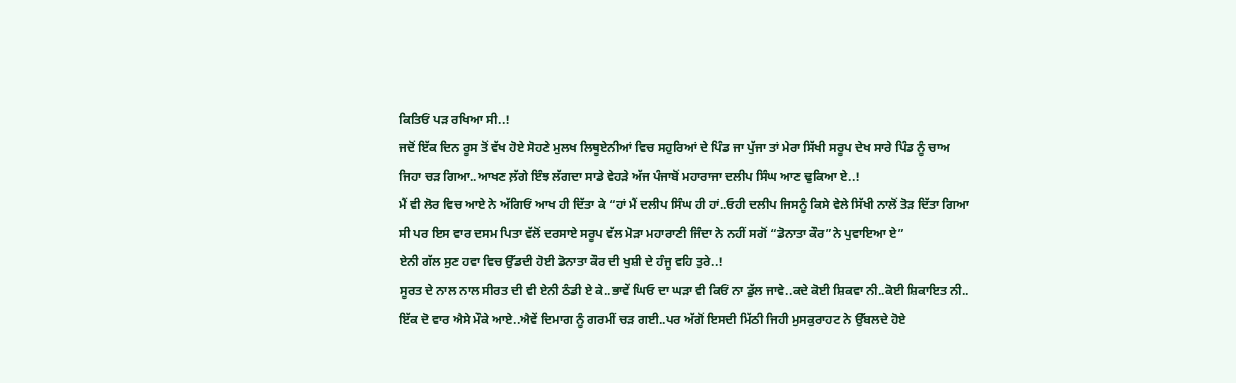ਕਿਤਿਓਂ ਪੜ ਰਖਿਆ ਸੀ..!
ਜਦੋਂ ਇੱਕ ਦਿਨ ਰੂਸ ਤੋਂ ਵੱਖ ਹੋਏ ਸੋਹਣੇ ਮੁਲਖ ਲਿਥੂਏਨੀਆਂ ਵਿਚ ਸਹੁਰਿਆਂ ਦੇ ਪਿੰਡ ਜਾ ਪੁੱਜਾ ਤਾਂ ਮੇਰਾ ਸਿੱਖੀ ਸਰੂਪ ਦੇਖ ਸਾਰੇ ਪਿੰਡ ਨੂੰ ਚਾਅ ਜਿਹਾ ਚੜ ਗਿਆ..ਆਖਣ ਲ਼ੱਗੇ ਇੰਝ ਲੱਗਦਾ ਸਾਡੇ ਵੇਹੜੇ ਅੱਜ ਪੰਜਾਬੋਂ ਮਹਾਰਾਜਾ ਦਲੀਪ ਸਿੰਘ ਆਣ ਢੁਕਿਆ ਏ..!
ਮੈਂ ਵੀ ਲੋਰ ਵਿਚ ਆਏ ਨੇ ਅੱਗਿਓਂ ਆਖ ਹੀ ਦਿੱਤਾ ਕੇ “ਹਾਂ ਮੈਂ ਦਲੀਪ ਸਿੰਘ ਹੀ ਹਾਂ..ਓਹੀ ਦਲੀਪ ਜਿਸਨੂੰ ਕਿਸੇ ਵੇਲੇ ਸਿੱਖੀ ਨਾਲੋਂ ਤੋੜ ਦਿੱਤਾ ਗਿਆ ਸੀ ਪਰ ਇਸ ਵਾਰ ਦਸਮ ਪਿਤਾ ਵੱਲੋਂ ਦਰਸਾਏ ਸਰੂਪ ਵੱਲ ਮੋੜਾ ਮਹਾਰਾਣੀ ਜਿੰਦਾ ਨੇ ਨਹੀਂ ਸਗੋਂ “ਡੋਨਾਤਾ ਕੌਰ”ਨੇ ਪੁਵਾਇਆ ਏ”
ਏਨੀ ਗੱਲ ਸੁਣ ਹਵਾ ਵਿਚ ਉੱਡਦੀ ਹੋਈ ਡੋਨਾਤਾ ਕੌਰ ਦੀ ਖੁਸ਼ੀ ਦੇ ਹੰਜੂ ਵਹਿ ਤੁਰੇ..!
ਸੂਰਤ ਦੇ ਨਾਲ ਨਾਲ ਸੀਰਤ ਦੀ ਵੀ ਏਨੀ ਠੰਡੀ ਏ ਕੇ..ਭਾਵੇਂ ਘਿਓ ਦਾ ਘੜਾ ਵੀ ਕਿਓਂ ਨਾ ਡੁੱਲ ਜਾਵੇ..ਕਦੇ ਕੋਈ ਸ਼ਿਕਵਾ ਨੀ..ਕੋਈ ਸ਼ਿਕਾਇਤ ਨੀ..
ਇੱਕ ਦੋ ਵਾਰ ਐਸੇ ਮੌਕੇ ਆਏ..ਐਵੇਂ ਦਿਮਾਗ ਨੂੰ ਗਰਮੀਂ ਚੜ ਗਈ..ਪਰ ਅੱਗੋਂ ਇਸਦੀ ਮਿੱਠੀ ਜਿਹੀ ਮੁਸਕੁਰਾਹਟ ਨੇ ਉੱਬਲਦੇ ਹੋਏ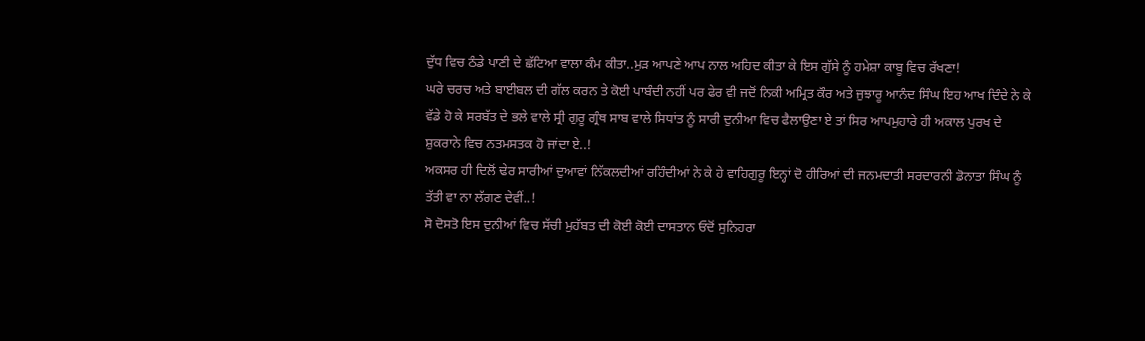ਦੁੱਧ ਵਿਚ ਠੰਡੇ ਪਾਣੀ ਦੇ ਛੱਟਿਆ ਵਾਲਾ ਕੰਮ ਕੀਤਾ..ਮੁੜ ਆਪਣੇ ਆਪ ਨਾਲ ਅਹਿਦ ਕੀਤਾ ਕੇ ਇਸ ਗੁੱਸੇ ਨੂੰ ਹਮੇਸ਼ਾ ਕਾਬੂ ਵਿਚ ਰੱਖਣਾ!
ਘਰੇ ਚਰਚ ਅਤੇ ਬਾਈਬਲ ਦੀ ਗੱਲ ਕਰਨ ਤੇ ਕੋਈ ਪਾਬੰਦੀ ਨਹੀਂ ਪਰ ਫੇਰ ਵੀ ਜਦੋਂ ਨਿਕੀ ਅਮ੍ਰਿਤ ਕੌਰ ਅਤੇ ਜੁਝਾਰੂ ਆਨੰਦ ਸਿੰਘ ਇਹ ਆਖ ਦਿੰਦੇ ਨੇ ਕੇ ਵੱਡੇ ਹੋ ਕੇ ਸਰਬੱਤ ਦੇ ਭਲੇ ਵਾਲੇ ਸ੍ਰੀ ਗੁਰੂ ਗ੍ਰੰਥ ਸਾਬ ਵਾਲੇ ਸਿਧਾਂਤ ਨੂੰ ਸਾਰੀ ਦੁਨੀਆ ਵਿਚ ਫੈਲਾਉਣਾ ਏ ਤਾਂ ਸਿਰ ਆਪਮੁਹਾਰੇ ਹੀ ਅਕਾਲ ਪੁਰਖ ਦੇ ਸ਼ੁਕਰਾਨੇ ਵਿਚ ਨਤਮਸਤਕ ਹੋ ਜਾਂਦਾ ਏ..!
ਅਕਸਰ ਹੀ ਦਿਲੋਂ ਢੇਰ ਸਾਰੀਆਂ ਦੁਆਵਾਂ ਨਿੱਕਲਦੀਆਂ ਰਹਿੰਦੀਆਂ ਨੇ ਕੇ ਹੇ ਵਾਹਿਗੁਰੂ ਇਨ੍ਹਾਂ ਦੋ ਹੀਰਿਆਂ ਦੀ ਜਨਮਦਾਤੀ ਸਰਦਾਰਨੀ ਡੋਨਾਤਾ ਸਿੰਘ ਨੂੰ ਤੱਤੀ ਵਾ ਨਾ ਲੱਗਣ ਦੇਵੀਂ..!
ਸੋ ਦੋਸਤੋ ਇਸ ਦੁਨੀਆਂ ਵਿਚ ਸੱਚੀ ਮੁਹੱਬਤ ਦੀ ਕੋਈ ਕੋਈ ਦਾਸਤਾਨ ਓਦੋਂ ਸੁਨਿਹਰਾ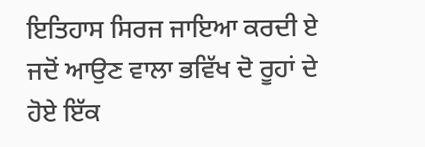ਇਤਿਹਾਸ ਸਿਰਜ ਜਾਇਆ ਕਰਦੀ ਏ ਜਦੋਂ ਆਉਣ ਵਾਲਾ ਭਵਿੱਖ ਦੋ ਰੂਹਾਂ ਦੇ ਹੋਏ ਇੱਕ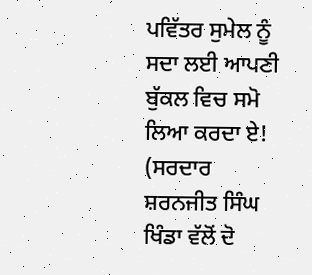ਪਵਿੱਤਰ ਸੁਮੇਲ ਨੂੰ ਸਦਾ ਲਈ ਆਪਣੀ ਬੁੱਕਲ ਵਿਚ ਸਮੋ ਲਿਆ ਕਰਦਾ ਏ!
(ਸਰਦਾਰ ਸ਼ਰਨਜੀਤ ਸਿੰਘ ਖਿੰਡਾ ਵੱਲੋਂ ਦੋ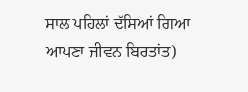ਸਾਲ ਪਹਿਲਾਂ ਦੱਸਿਆਂ ਗਿਆ ਆਪਣਾ ਜੀਵਨ ਬਿਰਤਾਂਤ)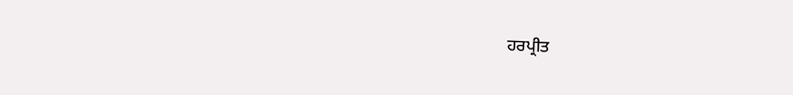ਹਰਪ੍ਰੀਤ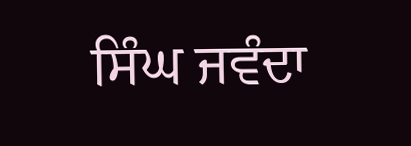ਸਿੰਘ ਜਵੰਦਾ